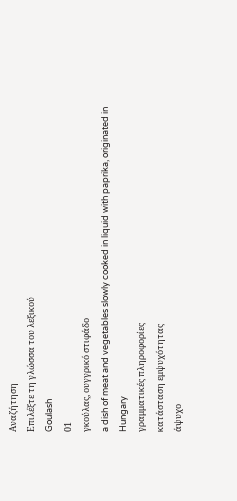Αναζήτηση
Επιλέξτε τη γλώσσα του λεξικού
Goulash
01
γκούλας, ουγγρικό στιφάδο
a dish of meat and vegetables slowly cooked in liquid with paprika, originated in Hungary
γραμματικές πληροφορίες
κατάσταση εμψυχότητας
άψυχο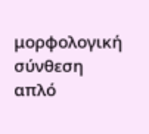μορφολογική σύνθεση
απλό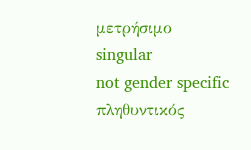μετρήσιμο
singular
not gender specific
πληθυντικός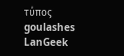τύπος
goulashes
LanGeek